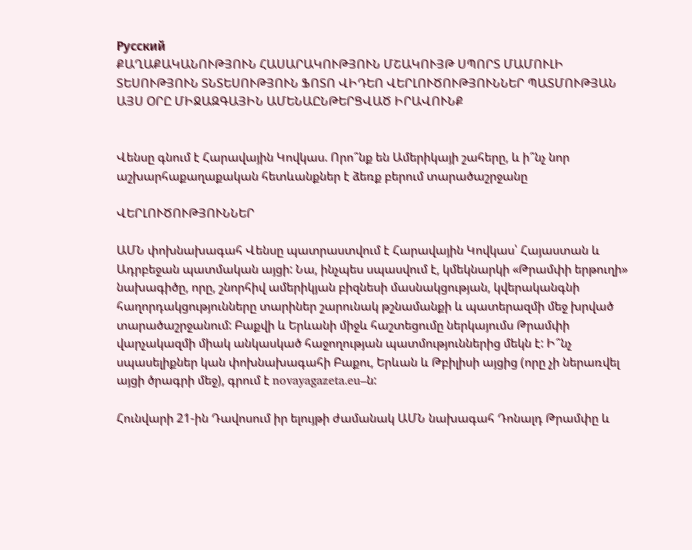Русский
ՔԱՂԱՔԱԿԱՆՈՒԹՅՈՒՆ ՀԱՍԱՐԱԿՈՒԹՅՈՒՆ ՄՇԱԿՈՒՅԹ ՍՊՈՐՏ ՄԱՄՈՒԼԻ ՏԵՍՈՒԹՅՈՒՆ ՏՆՏԵՍՈՒԹՅՈՒՆ ՖՈՏՈ ՎԻԴԵՈ ՎԵՐԼՈՒԾՈՒԹՅՈՒՆՆԵՐ ՊԱՏՄՈՒԹՅԱՆ ԱՅՍ ՕՐԸ ՄԻՋԱԶԳԱՅԻՆ ԱՄԵՆԱԸՆԹԵՐՑՎԱԾ ԻՐԱՎՈՒՆՔ


Վենսը գնում է Հարավային Կովկաս. Որո՞նք են Ամերիկայի շահերը, և ի՞նչ նոր աշխարհաքաղաքական հետևանքներ է ձեռք բերում տարածաշրջանը

ՎԵՐԼՈՒԾՈՒԹՅՈՒՆՆԵՐ

ԱՄՆ փոխնախագահ Վենսը պատրաստվում է Հարավային Կովկաս՝ Հայաստան և Ադրբեջան պատմական այցի: Նա, ինչպես սպասվում է, կմեկնարկի «Թրամփի երթուղի» նախագիծը, որը, շնորհիվ ամերիկյան բիզնեսի մասնակցության, կվերականգնի հաղորդակցությունները տարիներ շարունակ թշնամանքի և պատերազմի մեջ խրված տարածաշրջանում: Բաքվի և Երևանի միջև հաշտեցումը ներկայումս Թրամփի վարչակազմի միակ անկասկած հաջողության պատմություններից մեկն է: Ի՞նչ սպասելիքներ կան փոխնախագահի Բաքու, Երևան և Թբիլիսի այցից (որը չի ներառվել այցի ծրագրի մեջ), գրում է novayagazeta.eu–ն:

Հունվարի 21-ին Դավոսում իր ելույթի ժամանակ ԱՄՆ նախագահ Դոնալդ Թրամփը և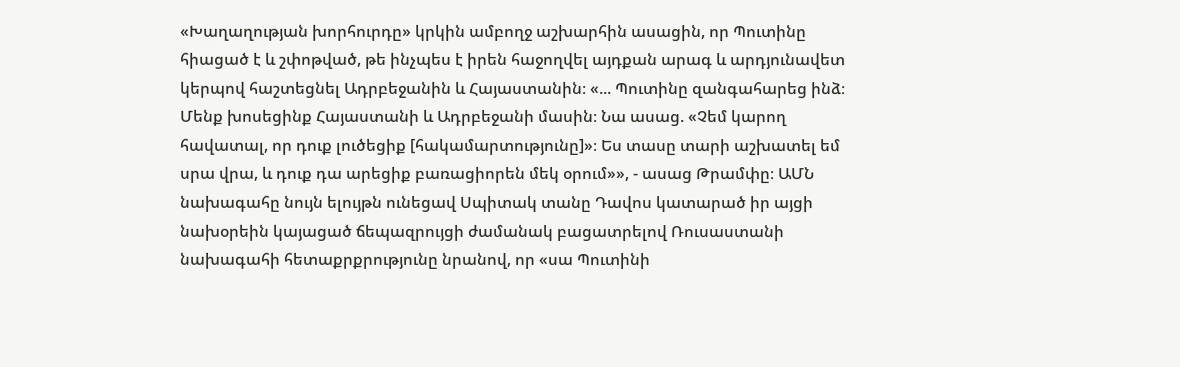«Խաղաղության խորհուրդը» կրկին ամբողջ աշխարհին ասացին, որ Պուտինը հիացած է և շփոթված, թե ինչպես է իրեն հաջողվել այդքան արագ և արդյունավետ կերպով հաշտեցնել Ադրբեջանին և Հայաստանին։ «... Պուտինը զանգահարեց ինձ։ Մենք խոսեցինք Հայաստանի և Ադրբեջանի մասին։ Նա ասաց. «Չեմ կարող հավատալ, որ դուք լուծեցիք [հակամարտությունը]»։ Ես տասը տարի աշխատել եմ սրա վրա, և դուք դա արեցիք բառացիորեն մեկ օրում»», - ասաց Թրամփը։ ԱՄՆ նախագահը նույն ելույթն ունեցավ Սպիտակ տանը Դավոս կատարած իր այցի նախօրեին կայացած ճեպազրույցի ժամանակ բացատրելով Ռուսաստանի նախագահի հետաքրքրությունը նրանով, որ «սա Պուտինի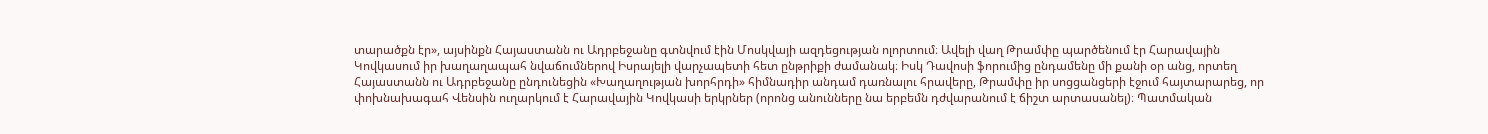տարածքն էր», այսինքն Հայաստանն ու Ադրբեջանը գտնվում էին Մոսկվայի ազդեցության ոլորտում։ Ավելի վաղ Թրամփը պարծենում էր Հարավային Կովկասում իր խաղաղապահ նվաճումներով Իսրայելի վարչապետի հետ ընթրիքի ժամանակ։ Իսկ Դավոսի ֆորումից ընդամենը մի քանի օր անց, որտեղ Հայաստանն ու Ադրբեջանը ընդունեցին «Խաղաղության խորհրդի» հիմնադիր անդամ դառնալու հրավերը, Թրամփը իր սոցցանցերի էջում հայտարարեց, որ փոխնախագահ Վենսին ուղարկում է Հարավային Կովկասի երկրներ (որոնց անունները նա երբեմն դժվարանում է ճիշտ արտասանել)։ Պատմական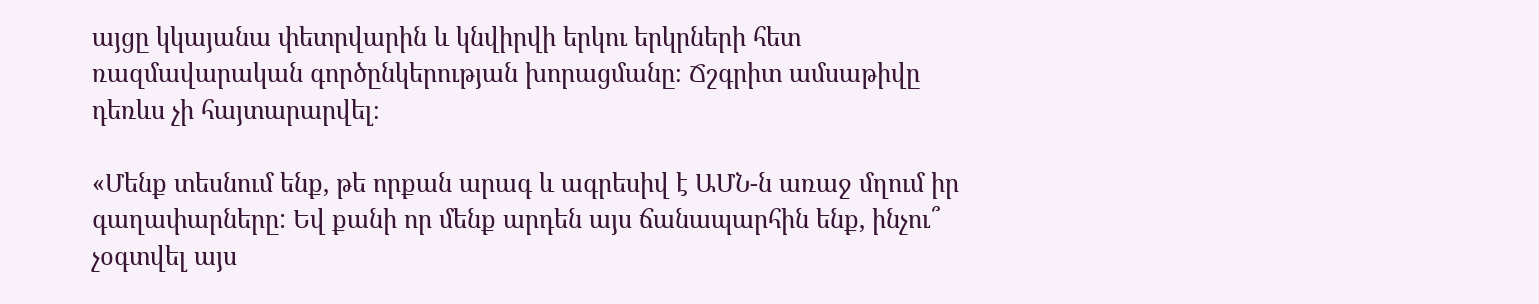այցը կկայանա փետրվարին և կնվիրվի երկու երկրների հետ ռազմավարական գործընկերության խորացմանը։ Ճշգրիտ ամսաթիվը դեռևս չի հայտարարվել։

«Մենք տեսնում ենք, թե որքան արագ և ագրեսիվ է ԱՄՆ-ն առաջ մղում իր գաղափարները: Եվ քանի որ մենք արդեն այս ճանապարհին ենք, ինչու՞ չօգտվել այս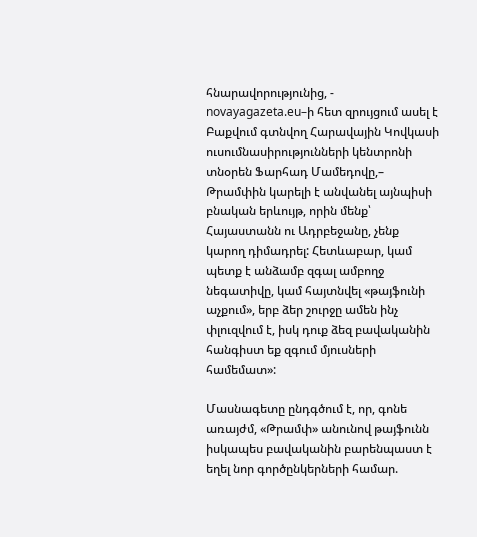հնարավորությունից, - novayagazeta.eu–ի հետ զրույցում ասել է Բաքվում գտնվող Հարավային Կովկասի ուսումնասիրությունների կենտրոնի տնօրեն Ֆարհադ Մամեդովը,– Թրամփին կարելի է անվանել այնպիսի բնական երևույթ, որին մենք՝ Հայաստանն ու Ադրբեջանը, չենք կարող դիմադրել: Հետևաբար, կամ պետք է անձամբ զգալ ամբողջ նեգատիվը, կամ հայտնվել «թայֆունի աչքում», երբ ձեր շուրջը ամեն ինչ փլուզվում է, իսկ դուք ձեզ բավականին հանգիստ եք զգում մյուսների համեմատ»:

Մասնագետը ընդգծում է, որ, գոնե առայժմ, «Թրամփ» անունով թայֆունն իսկապես բավականին բարենպաստ է եղել նոր գործընկերների համար.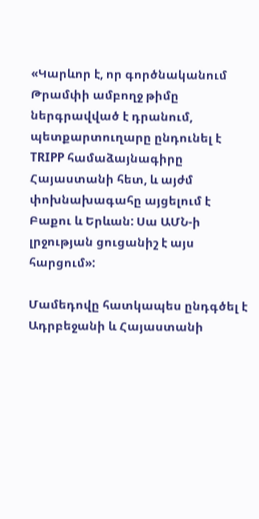«Կարևոր է, որ գործնականում Թրամփի ամբողջ թիմը ներգրավված է դրանում, պետքարտուղարը ընդունել է TRIPP համաձայնագիրը Հայաստանի հետ, և այժմ փոխնախագահը այցելում է Բաքու և Երևան: Սա ԱՄՆ-ի լրջության ցուցանիշ է այս հարցում»:

Մամեդովը հատկապես ընդգծել է Ադրբեջանի և Հայաստանի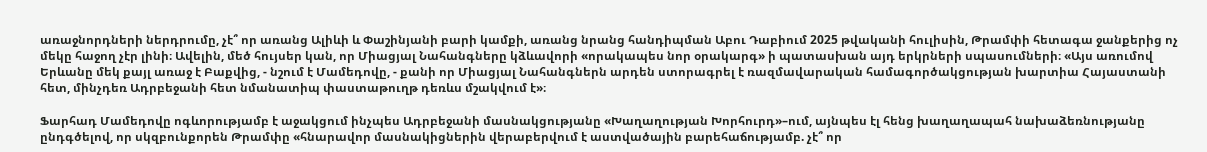առաջնորդների ներդրումը, չէ՞ որ առանց Ալիևի և Փաշինյանի բարի կամքի, առանց նրանց հանդիպման Աբու Դաբիում 2025 թվականի հուլիսին, Թրամփի հետագա ջանքերից ոչ մեկը հաջող չէր լինի։ Ավելին, մեծ հույսեր կան, որ Միացյալ Նահանգները կձևավորի «որակապես նոր օրակարգ» ի պատասխան այդ երկրների սպասումների։ «Այս առումով Երևանը մեկ քայլ առաջ է Բաքվից, - նշում է Մամեդովը, - քանի որ Միացյալ Նահանգներն արդեն ստորագրել է ռազմավարական համագործակցության խարտիա Հայաստանի հետ, մինչդեռ Ադրբեջանի հետ նմանատիպ փաստաթուղթ դեռևս մշակվում է»։

Ֆարհադ Մամեդովը ոգևորությամբ է աջակցում ինչպես Ադրբեջանի մասնակցությանը «Խաղաղության Խորհուրդ»–ում, այնպես էլ հենց խաղաղապահ նախաձեռնությանը ընդգծելով, որ սկզբունքորեն Թրամփը «հնարավոր մասնակիցներին վերաբերվում է աստվածային բարեհաճությամբ. չէ՞ որ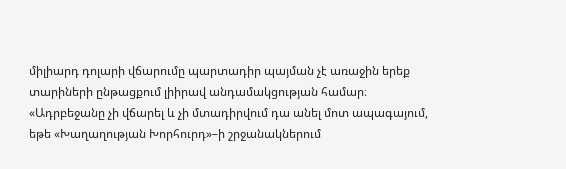միլիարդ դոլարի վճարումը պարտադիր պայման չէ առաջին երեք տարիների ընթացքում լիիրավ անդամակցության համար։ «Ադրբեջանը չի վճարել և չի մտադիրվում դա անել մոտ ապագայում, եթե «Խաղաղության Խորհուրդ»–ի շրջանակներում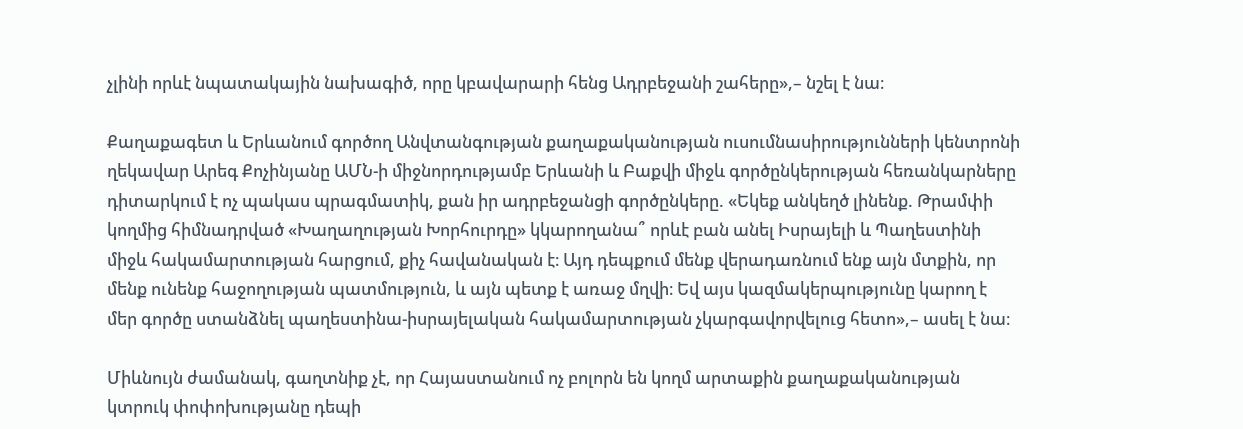չլինի որևէ նպատակային նախագիծ, որը կբավարարի հենց Ադրբեջանի շահերը»,– նշել է նա։

Քաղաքագետ և Երևանում գործող Անվտանգության քաղաքականության ուսումնասիրությունների կենտրոնի ղեկավար Արեգ Քոչինյանը ԱՄՆ-ի միջնորդությամբ Երևանի և Բաքվի միջև գործընկերության հեռանկարները դիտարկում է ոչ պակաս պրագմատիկ, քան իր ադրբեջանցի գործընկերը. «Եկեք անկեղծ լինենք. Թրամփի կողմից հիմնադրված «Խաղաղության Խորհուրդը» կկարողանա՞ որևէ բան անել Իսրայելի և Պաղեստինի միջև հակամարտության հարցում, քիչ հավանական է։ Այդ դեպքում մենք վերադառնում ենք այն մտքին, որ մենք ունենք հաջողության պատմություն, և այն պետք է առաջ մղվի։ Եվ այս կազմակերպությունը կարող է մեր գործը ստանձնել պաղեստինա-իսրայելական հակամարտության չկարգավորվելուց հետո»,– ասել է նա։

Միևնույն ժամանակ, գաղտնիք չէ, որ Հայաստանում ոչ բոլորն են կողմ արտաքին քաղաքականության կտրուկ փոփոխությանը դեպի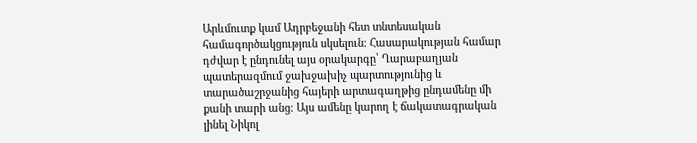Արևմուտք կամ Ադրբեջանի հետ տնտեսական համագործակցություն սկսելուն։ Հասարակության համար դժվար է ընդունել այս օրակարգը՝ Ղարաբաղյան պատերազմում ջախջախիչ պարտությունից և տարածաշրջանից հայերի արտագաղթից ընդամենը մի քանի տարի անց։ Այս ամենը կարող է ճակատագրական լինել Նիկոլ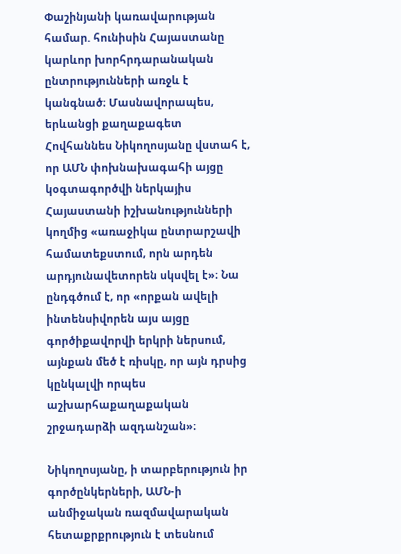Փաշինյանի կառավարության համար. հունիսին Հայաստանը կարևոր խորհրդարանական ընտրությունների առջև է կանգնած։ Մասնավորապես, երևանցի քաղաքագետ Հովհաննես Նիկողոսյանը վստահ է, որ ԱՄՆ փոխնախագահի այցը կօգտագործվի ներկայիս Հայաստանի իշխանությունների կողմից «առաջիկա ընտրարշավի համատեքստում, որն արդեն արդյունավետորեն սկսվել է»։ Նա ընդգծում է, որ «որքան ավելի ինտենսիվորեն այս այցը գործիքավորվի երկրի ներսում, այնքան մեծ է ռիսկը, որ այն դրսից կընկալվի որպես աշխարհաքաղաքական շրջադարձի ազդանշան»։

Նիկողոսյանը, ի տարբերություն իր գործընկերների, ԱՄՆ-ի անմիջական ռազմավարական հետաքրքրություն է տեսնում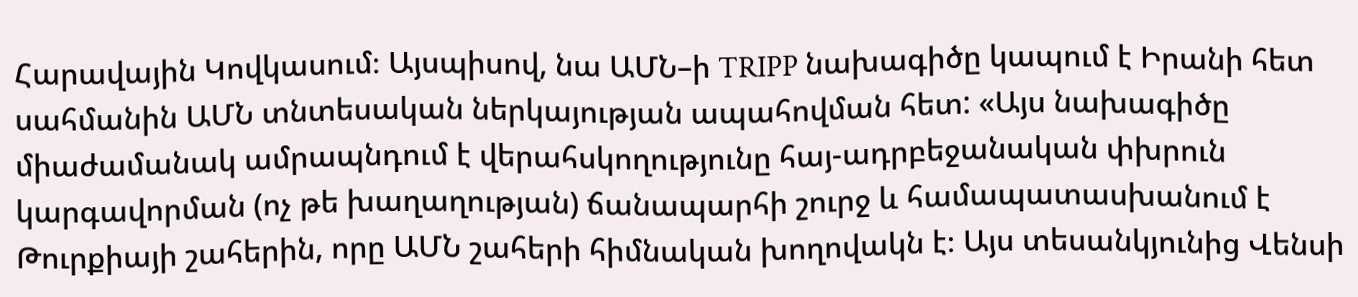Հարավային Կովկասում։ Այսպիսով, նա ԱՄՆ–ի TRIPP նախագիծը կապում է Իրանի հետ սահմանին ԱՄՆ տնտեսական ներկայության ապահովման հետ: «Այս նախագիծը միաժամանակ ամրապնդում է վերահսկողությունը հայ-ադրբեջանական փխրուն կարգավորման (ոչ թե խաղաղության) ճանապարհի շուրջ և համապատասխանում է Թուրքիայի շահերին, որը ԱՄՆ շահերի հիմնական խողովակն է։ Այս տեսանկյունից Վենսի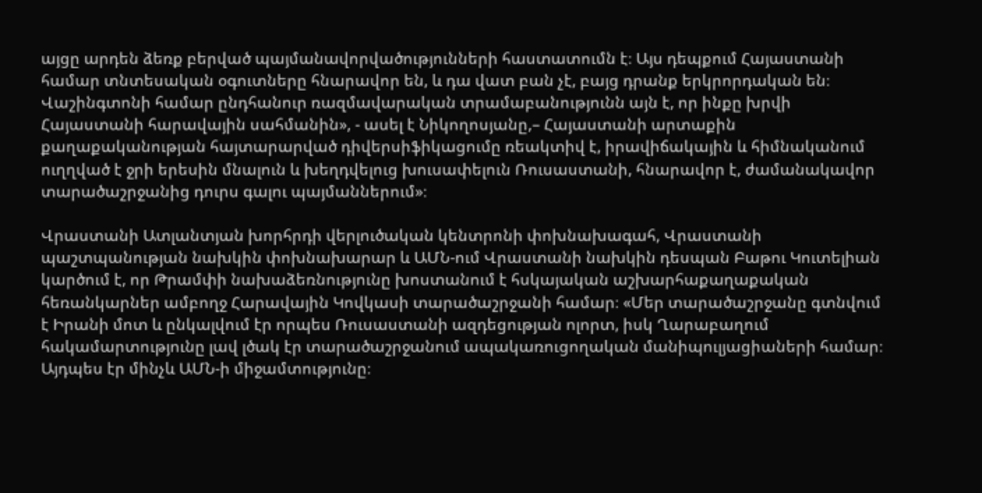այցը արդեն ձեռք բերված պայմանավորվածությունների հաստատումն է։ Այս դեպքում Հայաստանի համար տնտեսական օգուտները հնարավոր են, և դա վատ բան չէ, բայց դրանք երկրորդական են։ Վաշինգտոնի համար ընդհանուր ռազմավարական տրամաբանությունն այն է, որ ինքը խրվի Հայաստանի հարավային սահմանին», - ասել է Նիկողոսյանը,– Հայաստանի արտաքին քաղաքականության հայտարարված դիվերսիֆիկացումը ռեակտիվ է, իրավիճակային և հիմնականում ուղղված է ջրի երեսին մնալուն և խեղդվելուց խուսափելուն Ռուսաստանի, հնարավոր է, ժամանակավոր տարածաշրջանից դուրս գալու պայմաններում»։

Վրաստանի Ատլանտյան խորհրդի վերլուծական կենտրոնի փոխնախագահ, Վրաստանի պաշտպանության նախկին փոխնախարար և ԱՄՆ-ում Վրաստանի նախկին դեսպան Բաթու Կուտելիան կարծում է, որ Թրամփի նախաձեռնությունը խոստանում է հսկայական աշխարհաքաղաքական հեռանկարներ ամբողջ Հարավային Կովկասի տարածաշրջանի համար։ «Մեր տարածաշրջանը գտնվում է Իրանի մոտ և ընկալվում էր որպես Ռուսաստանի ազդեցության ոլորտ, իսկ Ղարաբաղում հակամարտությունը լավ լծակ էր տարածաշրջանում ապակառուցողական մանիպուլյացիաների համար։ Այդպես էր մինչև ԱՄՆ-ի միջամտությունը։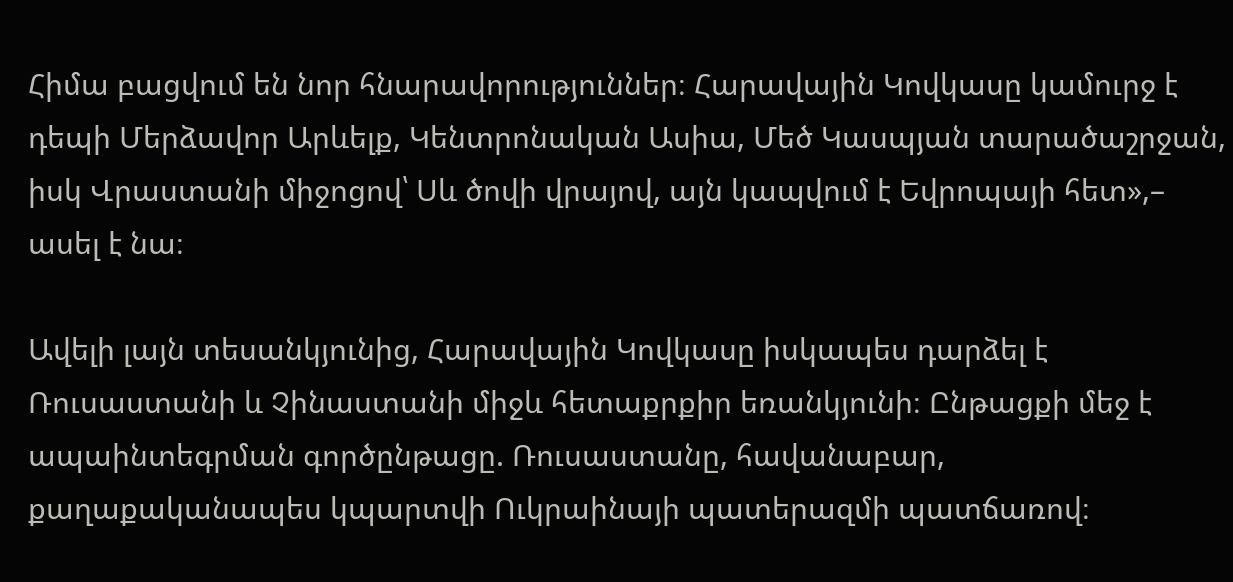Հիմա բացվում են նոր հնարավորություններ։ Հարավային Կովկասը կամուրջ է դեպի Մերձավոր Արևելք, Կենտրոնական Ասիա, Մեծ Կասպյան տարածաշրջան, իսկ Վրաստանի միջոցով՝ Սև ծովի վրայով, այն կապվում է Եվրոպայի հետ»,– ասել է նա։

Ավելի լայն տեսանկյունից, Հարավային Կովկասը իսկապես դարձել է Ռուսաստանի և Չինաստանի միջև հետաքրքիր եռանկյունի։ Ընթացքի մեջ է ապաինտեգրման գործընթացը. Ռուսաստանը, հավանաբար, քաղաքականապես կպարտվի Ուկրաինայի պատերազմի պատճառով։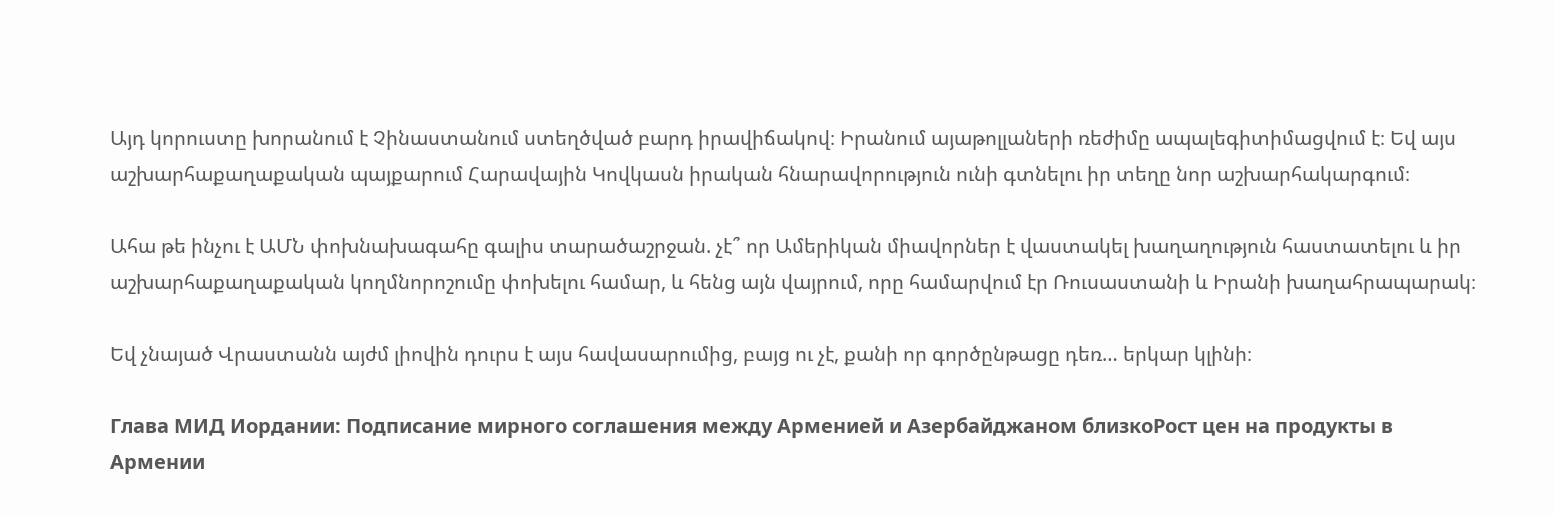Այդ կորուստը խորանում է Չինաստանում ստեղծված բարդ իրավիճակով։ Իրանում այաթոլլաների ռեժիմը ապալեգիտիմացվում է։ Եվ այս աշխարհաքաղաքական պայքարում Հարավային Կովկասն իրական հնարավորություն ունի գտնելու իր տեղը նոր աշխարհակարգում։

Ահա թե ինչու է ԱՄՆ փոխնախագահը գալիս տարածաշրջան. չէ՞ որ Ամերիկան միավորներ է վաստակել խաղաղություն հաստատելու և իր աշխարհաքաղաքական կողմնորոշումը փոխելու համար, և հենց այն վայրում, որը համարվում էր Ռուսաստանի և Իրանի խաղահրապարակ։

Եվ չնայած Վրաստանն այժմ լիովին դուրս է այս հավասարումից, բայց ու չէ, քանի որ գործընթացը դեռ… երկար կլինի։

Глава МИД Иордании: Подписание мирного соглашения между Арменией и Азербайджаном близкоРост цен на продукты в Армении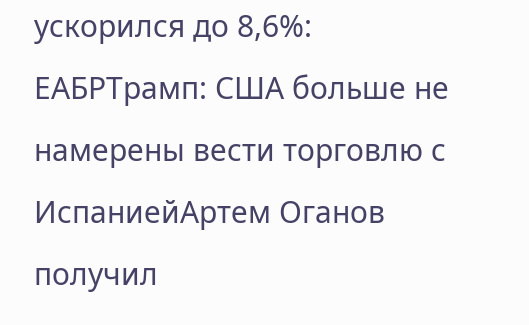ускорился до 8,6%: ЕАБРТрамп: США больше не намерены вести торговлю с ИспаниейАртем Оганов получил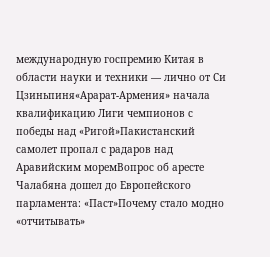международную госпремию Китая в области науки и техники — лично от Си Цзиньпиня«Арарат‑Армения» начала квалификацию Лиги чемпионов с победы над «Ригой»Пакистанский самолет пропал с радаров над Аравийским моремВопрос об аресте Чалабяна дошел до Европейского парламента: «Паст»Почему стало модно «отчитывать»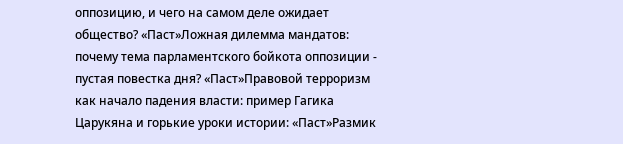оппозицию, и чего на самом деле ожидает общество? «Паст»Ложная дилемма мандатов: почему тема парламентского бойкота оппозиции - пустая повестка дня? «Паст»Правовой терроризм как начало падения власти: пример Гагика Царукяна и горькие уроки истории: «Паст»Размик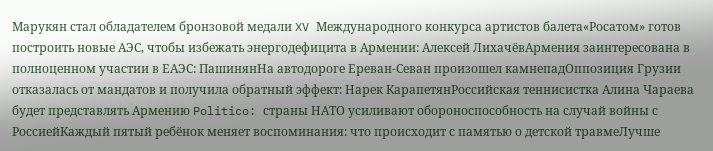Марукян стал обладателем бронзовой медали XV Международного конкурса артистов балета«Росатом» готов построить новые АЭС, чтобы избежать энергодефицита в Армении: Алексей ЛихачёвАрмения заинтересована в полноценном участии в ЕАЭС: ПашинянНа автодороге Ереван-Севан произошел камнепадОппозиция Грузии отказалась от мандатов и получила обратный эффект: Нарек КарапетянРоссийская теннисистка Алина Чараева будет представлять Армению Politico: страны НАТО усиливают обороноспособность на случай войны с РоссиейКаждый пятый ребёнок меняет воспоминания: что происходит с памятью о детской травмеЛучше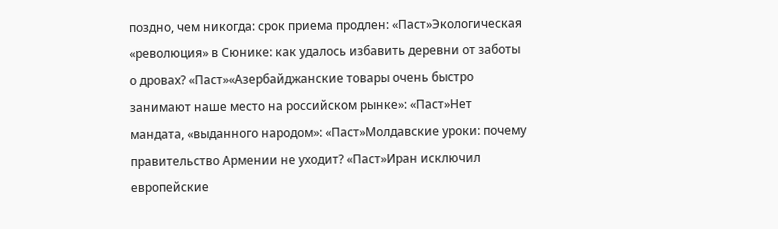поздно, чем никогда: срок приема продлен: «Паст»Экологическая «революция» в Сюнике: как удалось избавить деревни от заботы о дровах? «Паст»«Азербайджанские товары очень быстро занимают наше место на российском рынке»: «Паст»Нет мандата, «выданного народом»: «Паст»Молдавские уроки: почему правительство Армении не уходит? «Паст»Иран исключил европейские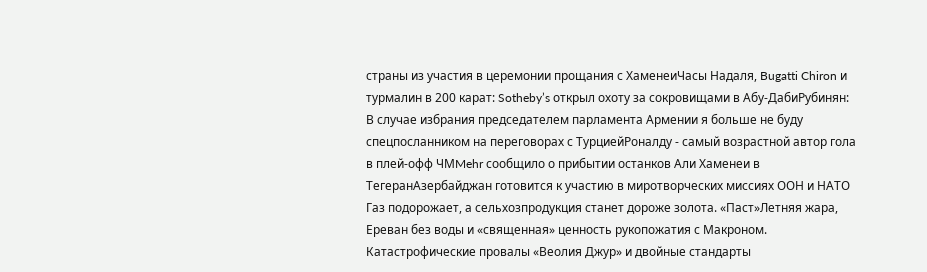страны из участия в церемонии прощания с ХаменеиЧасы Надаля, Bugatti Chiron и турмалин в 200 карат: Sotheby’s открыл охоту за сокровищами в Абу-ДабиРубинян: В случае избрания председателем парламента Армении я больше не буду спецпосланником на переговорах с ТурциейРоналду - самый возрастной автор гола в плей-офф ЧМMehr сообщило о прибытии останков Али Хаменеи в ТегеранАзербайджан готовится к участию в миротворческих миссиях ООН и НАТО Газ подорожает, а сельхозпродукция станет дороже золота. «Паст»Летняя жара, Ереван без воды и «священная» ценность рукопожатия с Макроном. Катастрофические провалы «Веолия Джур» и двойные стандарты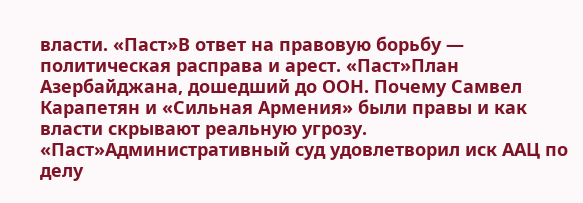власти. «Паст»В ответ на правовую борьбу — политическая расправа и арест. «Паст»План Азербайджана, дошедший до ООН. Почему Самвел Карапетян и «Сильная Армения» были правы и как власти скрывают реальную угрозу. «Паст»Административный суд удовлетворил иск ААЦ по делу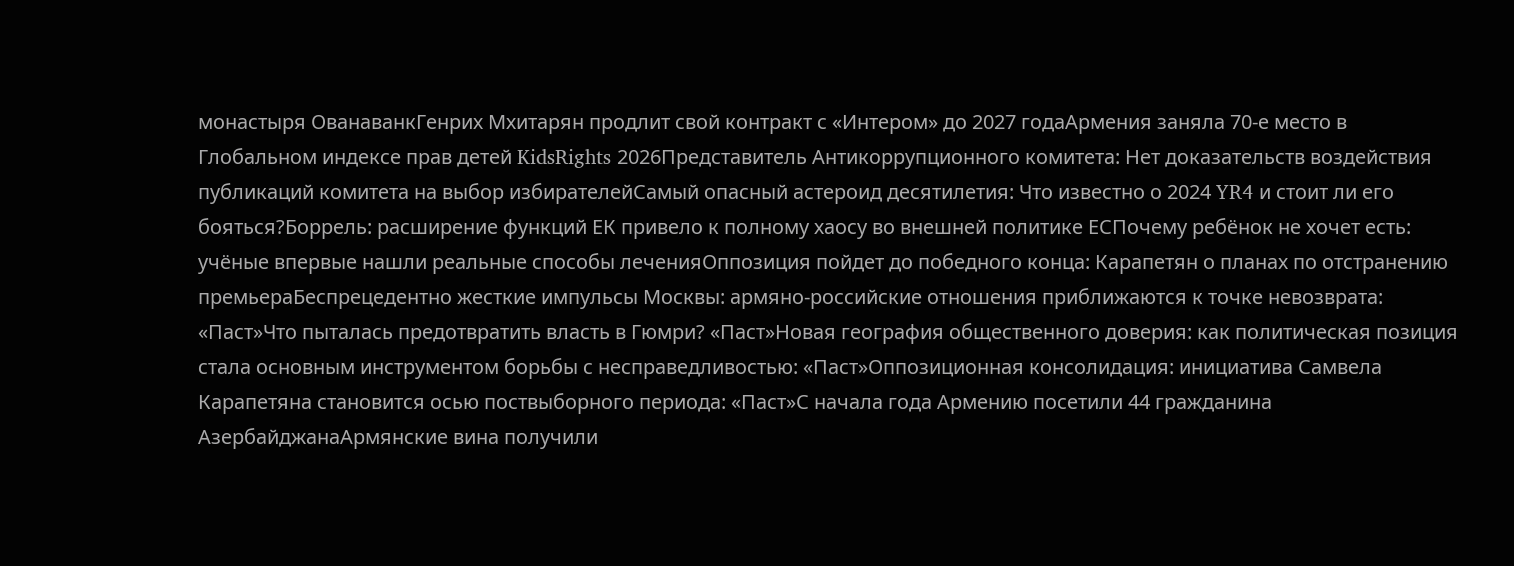монастыря ОванаванкГенрих Мхитарян продлит свой контракт с «Интером» до 2027 годаАрмения заняла 70-е место в Глобальном индексе прав детей KidsRights 2026Представитель Антикоррупционного комитета: Нет доказательств воздействия публикаций комитета на выбор избирателейСамый опасный астероид десятилетия: Что известно о 2024 YR4 и стоит ли его бояться?Боррель: расширение функций ЕК привело к полному хаосу во внешней политике ЕСПочему ребёнок не хочет есть: учёные впервые нашли реальные способы леченияОппозиция пойдет до победного конца: Карапетян о планах по отстранению премьераБеспрецедентно жесткие импульсы Москвы: армяно-российские отношения приближаются к точке невозврата: «Паст»Что пыталась предотвратить власть в Гюмри? «Паст»Новая география общественного доверия: как политическая позиция стала основным инструментом борьбы с несправедливостью: «Паст»Оппозиционная консолидация: инициатива Самвела Карапетяна становится осью поствыборного периода: «Паст»С начала года Армению посетили 44 гражданина АзербайджанаАрмянские вина получили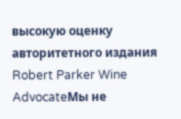высокую оценку авторитетного издания Robert Parker Wine AdvocateМы не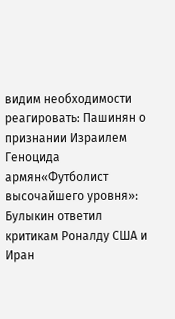видим необходимости реагировать: Пашинян о признании Израилем Геноцида армян«Футболист высочайшего уровня»: Булыкин ответил критикам Роналду США и Иран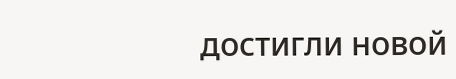достигли новой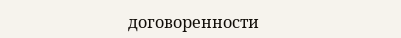договоренности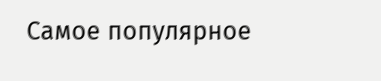Самое популярное